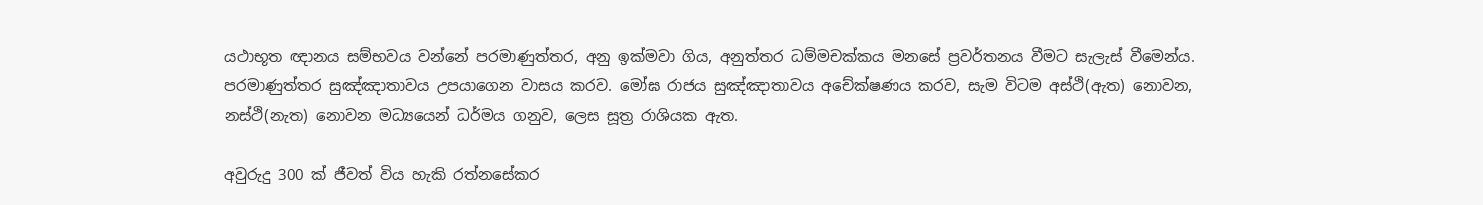යථාභූත ඥානය සම්භවය වන්නේ පරමාණුත්තර, අනු ඉක්මවා ගිය, අනුත්තර ධම්මචක්කය මනසේ ප්‍රවර්තනය වීමට සැලැස් වීමෙන්ය. පරමාණුත්තර සුඤ්ඤාතාවය උපයාගෙන වාසය කරව. මෝඝ රාජය සුඤ්ඤාතාවය අචේක්ෂණය කරව, සැම විටම අස්ථි(ඇත) නොවන, නස්ථි(නැත) නොවන මධ්‍යයෙන් ධර්මය ගනුව, ලෙස සූත්‍ර රාශියක ඇත.

අවුරුදු 300 ක් ජීවත් විය හැකි රත්නසේකර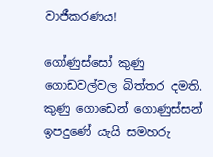වාජීකරණය!

ගෝණුස්සෝ කුණු ගොඩවල්වල බිත්තර දමති. කුණු ගොඩෙන් ගොණුස්සන් ඉපදුණේ යැයි සමහරු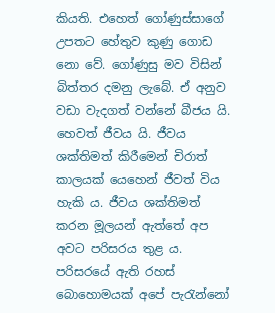කියති. එහෙත් ගෝණුස්සාගේ උපතට හේතුව කුණු ගොඩ නො වේ. ගෝණුසු මව විසින් බිත්තර දමනු ලැබේ. ඒ අනුව වඩා වැදගත් වන්නේ බීජය යි. හෙවත් ජීවය යි. ජීවය ශක්තිමත් කිරීමෙන් චිරාත් කාලයක් යෙහෙන් ජීවත් විය හැකි ය. ජීවය ශක්තිමත් කරන මූලයන් ඇත්තේ අප අවට පරිසරය තුළ ය. පරිසරයේ ඇති රහස් බොහොමයක් අපේ පැරැන්නෝ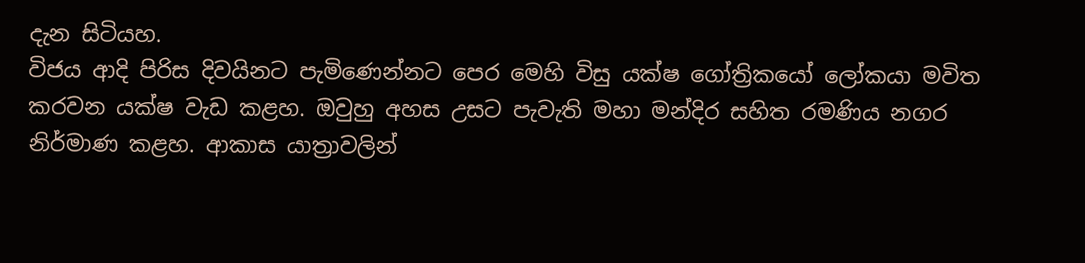දැන සිටියහ.
විජය ආදි පිරිස දිවයිනට පැමිණෙන්නට පෙර මෙහි විසු යක්ෂ ගෝත්‍රිකයෝ ලෝකයා මවිත කරවන යක්ෂ වැඩ කළහ. ඔවුහු අහස උසට පැවැති මහා මන්දිර සහිත රමණිය නගර නිර්මාණ කළහ. ආකාස යාත්‍රාවලින්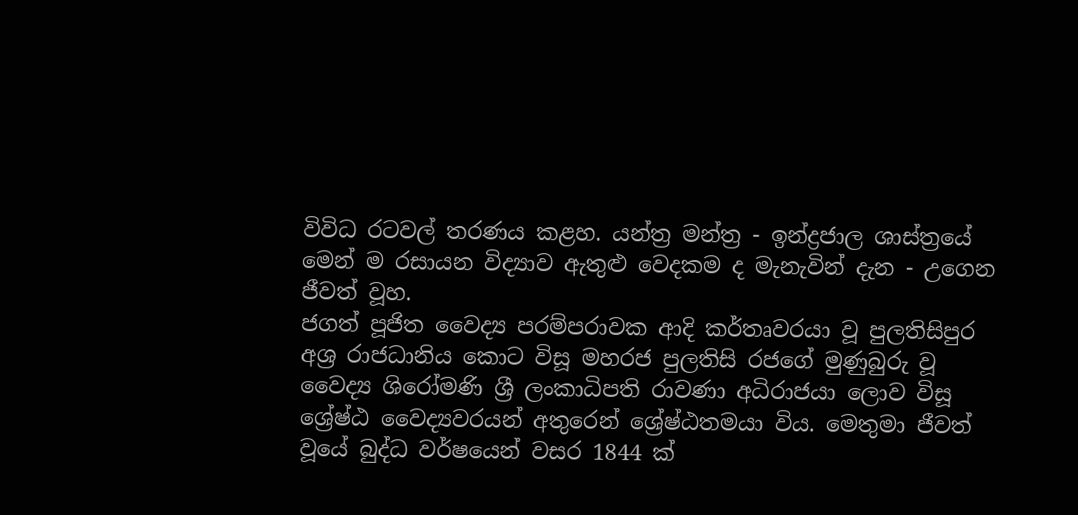විවිධ රටවල් තරණය කළහ. යන්ත්‍ර මන්ත්‍ර - ඉන්ද්‍රජාල ශාස්ත්‍රයේ මෙන් ම රසායන විද්‍යාව ඇතුළු වෙදකම ද මැනැවින් දැන - උගෙන ජීවත් වූහ.
ජගත් පූජිත වෛද්‍ය පරම්පරාවක ආදි කර්තෘවරයා වූ පුලතිසිපුර අශ්‍ර රාජධානිය කොට විසූ මහරජ පුලතිසි රජගේ මුණුබුරු වූ වෛද්‍ය ශිරෝමණි ශ්‍රී ලංකාධිපති රාවණා අධිරාජයා ලොව විසූ ශ්‍රේෂ්ඨ වෛද්‍යවරයන් අතුරෙන් ශ්‍රේෂ්ඨතමයා විය. මෙතුමා ජීවත් වූයේ බුද්ධ වර්ෂයෙන් වසර 1844 ක්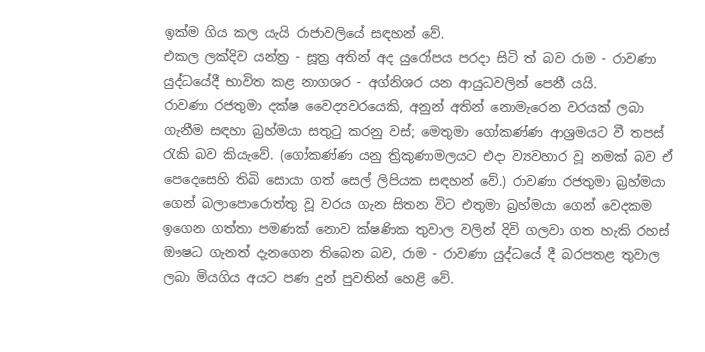ඉක්ම ගිය කල යැයි රාජාවලියේ සඳහන් වේ.
එකල ලක්දිව යන්ත්‍ර - සූත්‍ර අතින් අද යුරෝපය පරදා සිටි ත් බව රාම - රාවණා යුද්ධයේදී භාවිත කළ නාගශර - අග්නිශර යන ආයුධවලින් පෙනී යයි.
රාවණා රජතුමා දක්ෂ වෛද්‍යවරයෙකි, අනුන් අතින් නොමැරෙන වරයක් ලබා ගැනීම සඳහා බ්‍රහ්මයා සතුටු කරනු වස්; මෙතුමා ගෝකණ්ණ ආශ්‍රමයට වී තපස් රැකි බව කියැවේ. (ගෝකණ්ණ යනු ත්‍රිකුණාමලයට එදා ව්‍යවහාර වූ නමක් බව ඒ පෙදෙසෙහි තිබි සොයා ගත් සෙල් ලිපියක සඳහන් වේ.) රාවණා රජතුමා බ්‍රහ්මයා ගෙන් බලාපොරොත්තු වූ වරය ගැන සිතන විට එතුමා බ්‍රහ්මයා ගෙන් වෙදකම ඉගෙන ගත්තා පමණක් නොව ක්ෂණික තුවාල වලින් දිවි ගලවා ගත හැකි රහස් ඖෂධ ගැනත් දැනගෙන තිබෙන බව, රාම - රාවණා යුද්ධයේ දී බරපතළ තුවාල ලබා මියගිය අයට පණ දුන් පුවතින් හෙළි වේ.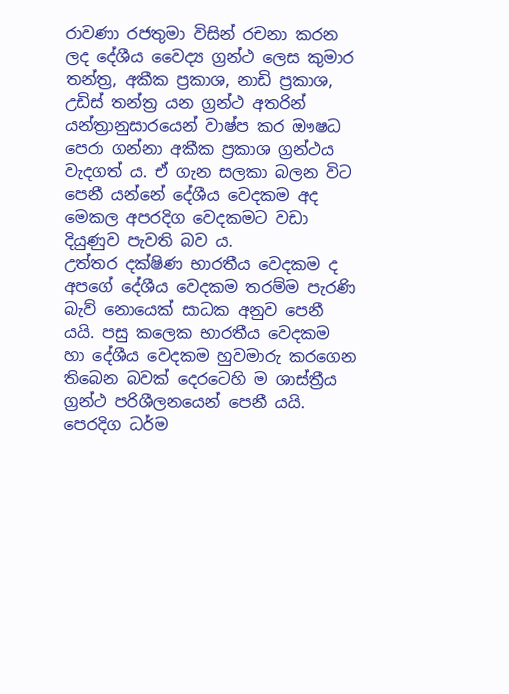රාවණා රජතුමා විසින් රචනා කරන ලද දේශීය වෛද්‍ය ග්‍රන්ථ ලෙස කුමාර තන්ත්‍ර, අකීක ප්‍රකාශ, නාඩි ප්‍රකාශ, උඩිස් තන්ත්‍ර යන ග්‍රන්ථ අතරින් යන්ත්‍රානුසාරයෙන් වාෂ්ප කර ඖෂධ පෙරා ගන්නා අකීක ප්‍රකාශ ග්‍රන්ථය වැදගත් ය. ඒ ගැන සලකා බලන විට පෙනී යන්නේ දේශීය වෙදකම අද මෙකල අපරදිග වෙදකමට වඩා දියුණුව පැවති බව ය.
උත්තර දක්ෂිණ භාරතීය වෙදකම ද අපගේ දේශීය වෙදකම තරම්ම පැරණි බැව් නොයෙක් සාධක අනුව පෙනී යයි. පසු කලෙක භාරතීය වෙදකම හා දේශීය වෙදකම හුවමාරු කරගෙන තිබෙන බවක් දෙරටෙහි ම ශාස්ත්‍රීය ග්‍රන්ථ පරිශීලනයෙන් පෙනී යයි. පෙරදිග ධර්ම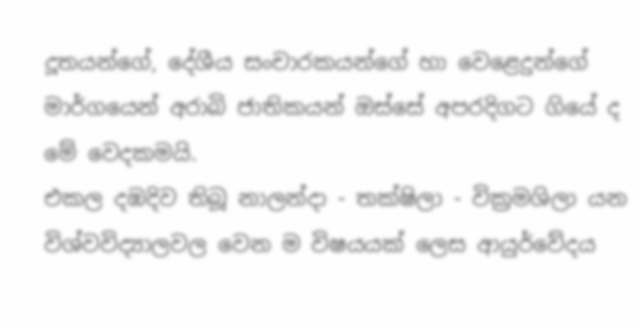දූතයන්ගේ, දේශීය සංචාරකයන්ගේ හා වෙළෙදුන්ගේ මාර්ගයෙන් අරාබි ජාතිකයන් ඔස්සේ අපරදිගට ගියේ ද මේ වෙදකමයි.
එකල දඹදිව තිබූ නාලන්දා - තක්ෂිලා - වික්‍රමශිලා යන විශ්වවිද්‍යාලවල වෙන ම විෂයයක් ලෙස ආයුර්වේදය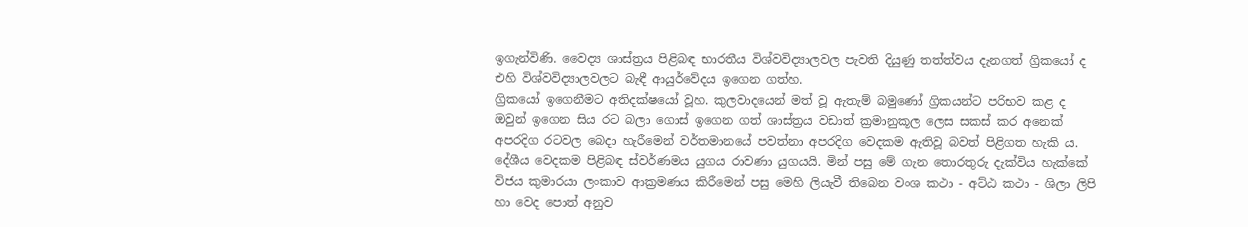ඉගැන්විණි. වෛද්‍ය ශාස්ත්‍රය පිළිබඳ භාරතීය විශ්වවිද්‍යාලවල පැවති දියුණු තත්ත්වය දැනගත් ග්‍රිකයෝ ද එහි විශ්වවිද්‍යාලවලට බැඳී ආයුර්වේදය ඉගෙන ගත්හ.
ග්‍රිකයෝ ඉගෙනීමට අතිදක්ෂයෝ වූහ. කුලවාදයෙන් මත් වූ ඇතැම් බමුණෝ ග්‍රිකයන්ට පරිභව කළ ද ඔවුන් ඉගෙන සිය රට බලා ගොස් ඉගෙන ගත් ශාස්ත්‍රය වඩාත් ක්‍රමානුකූල ලෙස සකස් කර අනෙක් අපරදිග රටවල බෙදා හැරීමෙන් වර්තමානයේ පවත්නා අපරදිග වෙදකම ඇතිවූ බවත් පිළිගත හැකි ය.
දේශීය වෙදකම පිළිබඳ ස්වර්ණමය යුගය රාවණා යුගයයි. මින් පසු මේ ගැන තොරතුරු දැක්විය හැක්කේ විජය කුමාරයා ලංකාව ආක්‍රමණය කිරීමෙන් පසු මෙහි ලියැවී තිබෙන වංශ කථා - අට්ඨ කථා - ශිලා ලිපි හා වෙද පොත් අනුව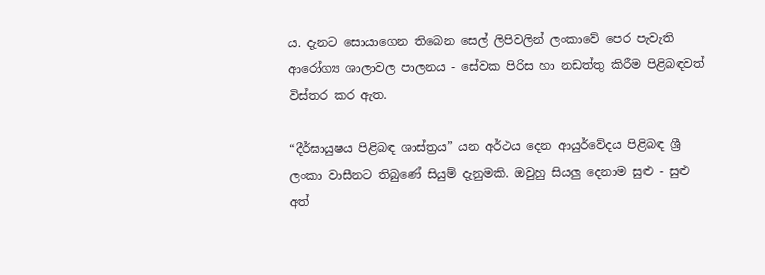ය. දැනට සොයාගෙන තිබෙන සෙල් ලිපිවලින් ලංකාවේ පෙර පැවැති ආරෝග්‍ය ශාලාවල පාලනය - සේවක පිරිස හා නඩත්තු කිරීම පිළිබඳවත් විස්තර කර ඇත.

“දීර්ඝායුෂය පිළිබඳ ශාස්ත්‍රය” යන අර්ථය දෙන ආයුර්වේදය පිළිබඳ ශ්‍රී ලංකා වාසීනට තිබුණේ සියුම් දැනුමකි. ඔවුහු සියලු දෙනාම සුළු - සුළු අත්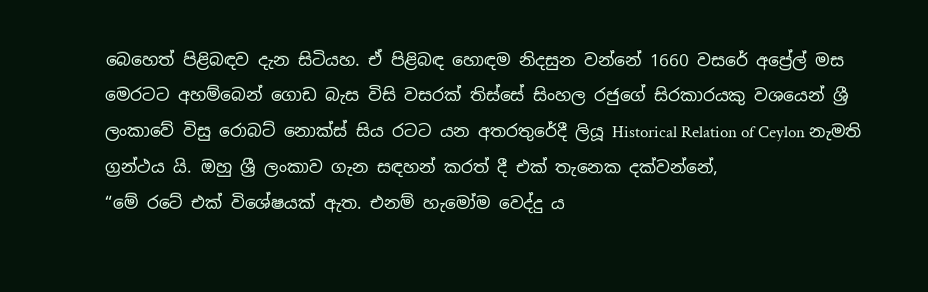බෙහෙත් පිළිබඳව දැන සිටියහ. ඒ පිළිබඳ හොඳම නිදසුන වන්නේ 1660 වසරේ අප්‍රේල් මස මෙරටට අහම්බෙන් ගොඩ බැස විසි වසරක් තිස්සේ සිංහල රජුගේ සිරකාරයකු වශයෙන් ශ්‍රී ලංකාවේ විසු රොබට් නොක්ස් සිය රටට යන අතරතුරේදී ලියූ Historical Relation of Ceylon නැමති ග්‍රන්ථය යි. ඔහු ශ්‍රී ලංකාව ගැන සඳහන් කරත් දී එක් තැනෙක දක්වන්නේ,
“මේ රටේ එක් විශේෂයක් ඇත. එනම් හැමෝම වෙද්දු ය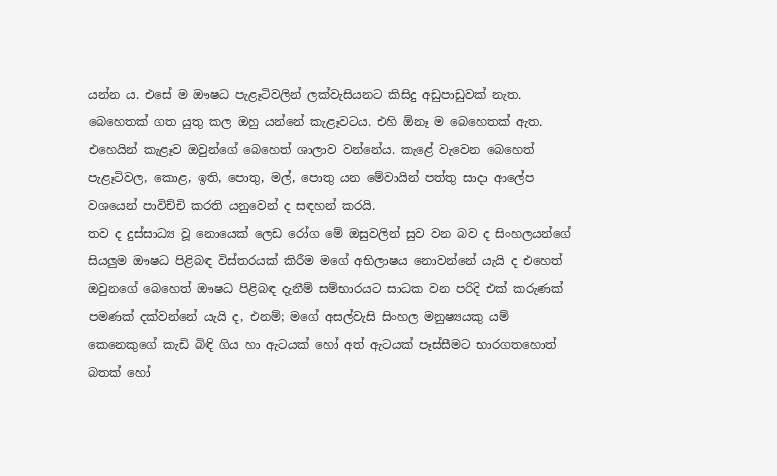යන්න ය. එසේ ම ඖෂධ පැළෑටිවලින් ලක්වැසියනට කිසිදු අඩුපාඩුවක් නැත. බෙහෙතක් ගත යුතු කල ඔහු යන්නේ කැළෑවටය. එහි ඕනෑ ම බෙහෙතක් ඇත. එහෙයින් කැළෑව ඔවුන්ගේ බෙහෙත් ශාලාව වන්නේය. කැළේ වැවෙන බෙහෙත් පැළෑටිවල, කොළ, ඉති, පොතු, මල්, පොතු යන මේවායින් පත්තු සාදා ආලේප වශයෙන් පාවිච්චි කරති යනුවෙන් ද සඳහන් කරයි.
තව ද දුස්සාධ්‍ය වූ නොයෙක් ලෙඩ රෝග මේ ඔසුවලින් සුව වන බව ද සිංහලයන්ගේ සියලුම ඖෂධ පිළිබඳ විස්තරයක් කිරීම මගේ අභිලාෂය නොවන්නේ යැයි ද එහෙත් ඔවුනගේ බෙහෙත් ඖෂධ පිළිබඳ දැනීම් සම්භාරයට සාධක වන පරිදි එක් කරුණක් පමණක් දක්වන්නේ යැයි ද, එනම්; මගේ අසල්වැසි සිංහල මනුෂ්‍යයකු යම් කෙනෙකුගේ කැඩි බිඳි ගිය හා ඇටයක් හෝ අත් ඇටයක් පෑස්සීමට භාරගතහොත් බතක් හෝ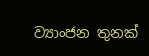ව්‍යාංජන තුනක්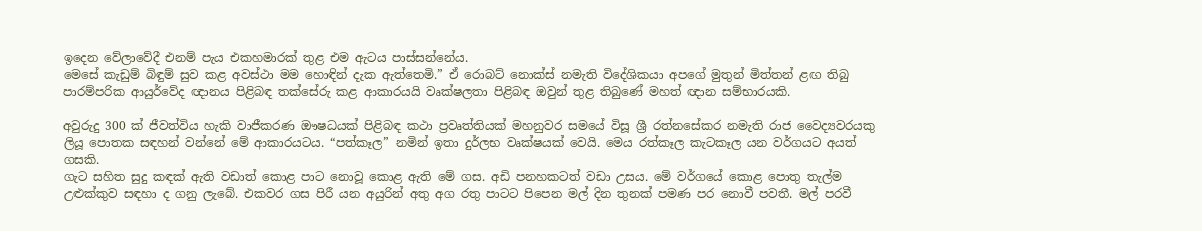ඉදෙන වේලාවේදී එනම් පැය එකහමාරක් තුළ එම ඇටය පාස්සන්නේය.
මෙසේ කැඩුම් බිඳුම් සුව කළ අවස්ථා මම හොඳින් දැක ඇත්තෙමි.” ඒ රොබට් නොක්ස් නමැති විදේශිකයා අපගේ මුතුන් මිත්තන් ළඟ තිබු පාරම්පරික ආයුර්වේද ඥානය පිළිබඳ තක්සේරු කළ ආකාරයයි වෘක්ෂලතා පිළිබඳ ඔවුන් තුළ තිබුණේ මහත් ඥාන සම්භාරයකි.

අවුරුදු 300 ක් ජීවත්විය හැකි වාජීකරණ ඖෂධයක් පිළිබඳ කථා ප්‍රවෘත්තියක් මහනුවර සමයේ විසූ ශ්‍රී රත්නසේකර නමැති රාජ වෛද්‍යවරයකු ලියූ පොතක සඳහන් වන්නේ මේ ආකාරයටය. “පත්කෑල” නමින් ඉතා දුර්ලභ වෘක්ෂයක් වෙයි. මෙය රත්කෑල කැටකෑල යන වර්ගයට අයත් ගසකි.
ගැට සහිත සුදු කඳක් ඇති වඩාත් කොළ පාට නොවූ කොළ ඇති මේ ගස. අඩි පනහකටත් වඩා උසය. මේ වර්ගයේ කොළ පොතු තැල්ම උළුක්කුව සඳහා ද ගනු ලැබේ. එකවර ගස පිරී යන අයුරින් අතු අග රතු පාටට පිපෙන මල් දින තුනක් පමණ පර නොවී පවතී. මල් පරවී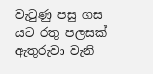වැටුණු පසු ගස යට රතු පලසක් ඇතුරුවා වැනි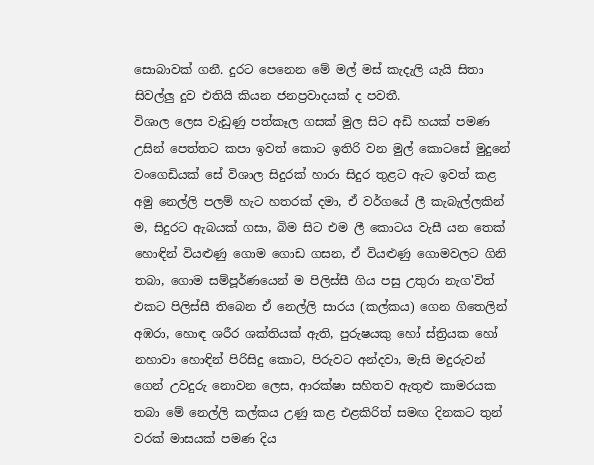සොබාවක් ගනී. දුරට පෙනෙන මේ මල් මස් කැදැලි යැයි සිතා සිවල්ලු දුව එතියි කියන ජනප්‍රවාදයක් ද පවතී.
විශාල ලෙස වැඩුණු පත්කෑල ගසක් මුල සිට අඩි හයක් පමණ උසින් පෙත්තට කපා ඉවත් කොට ඉතිරි වන මුල් කොටසේ මුදුනේ වංගෙඩියක් සේ විශාල සිදුරක් හාරා සිදුර තුළට ඇට ඉවත් කළ අමු නෙල්ලි පලම් හැට හතරක් දමා, ඒ වර්ගයේ ලී කැබැල්ලකින් ම, සිදුරට ඇබයක් ගසා, බිම සිට එම ලී කොටය වැසී යන තෙක් හොඳින් වියළුණු ගොම ගොඩ ගසන, ඒ වියළුණු ගොමවලට ගිනි තබා, ගොම සම්පූර්ණයෙන් ම පිලිස්සී ගිය පසු උතුරා නැග'විත් එකට පිලිස්සී තිබෙන ඒ නෙල්ලි සාරය (කල්කය) ගෙන ගිතෙලින් අඹරා, හොඳ ශරීර ශක්තියක් ඇති, පුරුෂයකු හෝ ස්ත්‍රියක හෝ නහාවා හොඳින් පිරිසිදු කොට, පිරුවට අන්දවා, මැසි මදුරුවන් ගෙන් උවදුරු නොවන ලෙස, ආරක්ෂා සහිතව ඇතුළු කාමරයක තබා මේ නෙල්ලි කල්කය උණු කළ එළකිරිත් සමඟ දිනකට තුන් වරක් මාසයක් පමණ දිය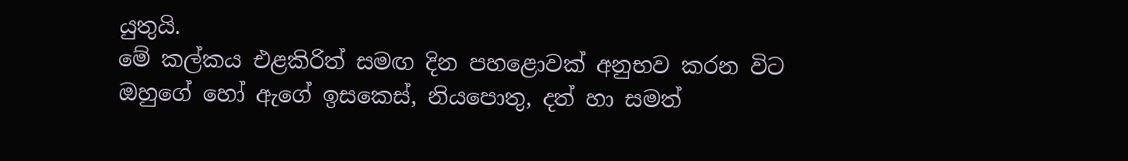යුතුයි.
මේ කල්කය එළකිරිත් සමඟ දින පහළොවක් අනුභව කරන විට ඔහුගේ හෝ ඇගේ ඉසකෙස්, නියපොතු, දත් හා සමත්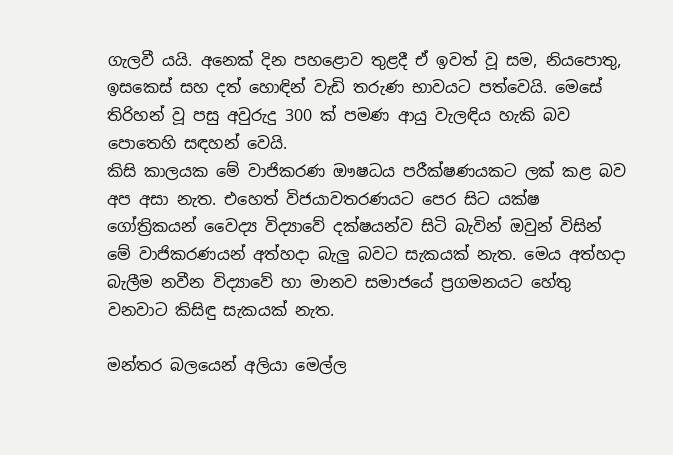ගැලවී යයි. අනෙක් දින පහළොව තුළදී ඒ ඉවත් වූ සම, නියපොතු, ඉසකෙස් සහ දත් හොඳින් වැඩි තරුණ භාවයට පත්වෙයි. මෙසේ තිරිහන් වූ පසු අවුරුදු 300 ක් පමණ ආයු වැලඳිය හැකි බව පොතෙහි සඳහන් වෙයි.
කිසි කාලයක මේ වාජිකරණ ඖෂධය පරීක්ෂණයකට ලක් කළ බව අප අසා නැත. එහෙත් විජයාවතරණයට පෙර සිට යක්ෂ ගෝත්‍රිකයන් වෛද්‍ය විද්‍යාවේ දක්ෂයන්ව සිටි බැවින් ඔවුන් විසින් මේ වාජිකරණයන් අත්හදා බැලු බවට සැකයක් නැත. මෙය අත්හදා බැලීම නවීන විද්‍යාවේ හා මානව සමාජයේ ප්‍රගමනයට හේතු වනවාට කිසිඳු සැකයක් නැත.

මන්තර බලයෙන් අලියා මෙල්ල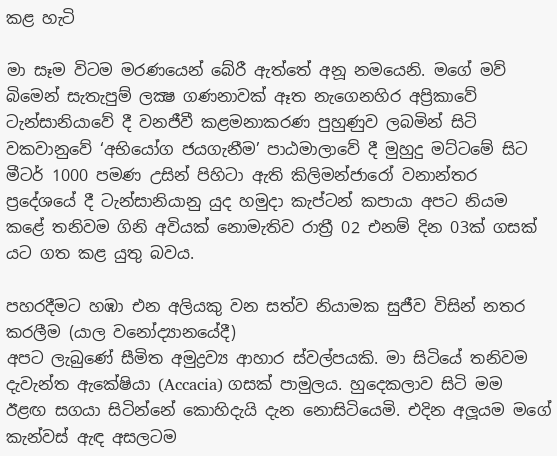කළ හැටි

මා සෑම විටම මරණයෙන් බේරී ඇත්තේ අනූ නමයෙනි. මගේ මව් බිමෙන් සැතැපුම් ලක්‍ෂ ගණනාවක් ඈත නැගෙනහිර අප්‍රිකාවේ ටැන්සානියාවේ දී වනජීවී කළමනාකරණ පුහුණුව ලබමින් සිටි වකවානුවේ ‘අභියෝග ජයගැනීම’ පාඨමාලාවේ දී මුහුදු මට්ටමේ සිට මීටර් 1000 පමණ උසින් පිහිටා ඇති කිලිමන්ජාරෝ වනාන්තර ප්‍රදේශයේ දී ටැන්සානියානු යුද හමුදා කැප්ටන් කපායා අපට නියම කළේ තනිවම ගිනි අවියක් නොමැතිව රාත්‍රී 02 එනම් දින 03ක් ගසක් යට ගත කළ යුතු බවය.

පහරදීමට හඹා එන අලියකු වන සත්ව නියාමක සුජීව විසින් නතර කරලීම (යාල වනෝද්‍යානයේදී)
අපට ලැබුණේ සීමිත අමුද්‍රව්‍ය ආහාර ස්වල්පයකි. මා සිටියේ තනිවම දැවැන්ත ඇකේෂියා (Accacia) ගසක් පාමුලය. හුදෙකලාව සිටි මම ඊළඟ සගයා සිටින්නේ කොහිදැයි දැන නොසිටියෙමි. එදින අලූයම මගේ කැන්වස් ඇඳ අසලටම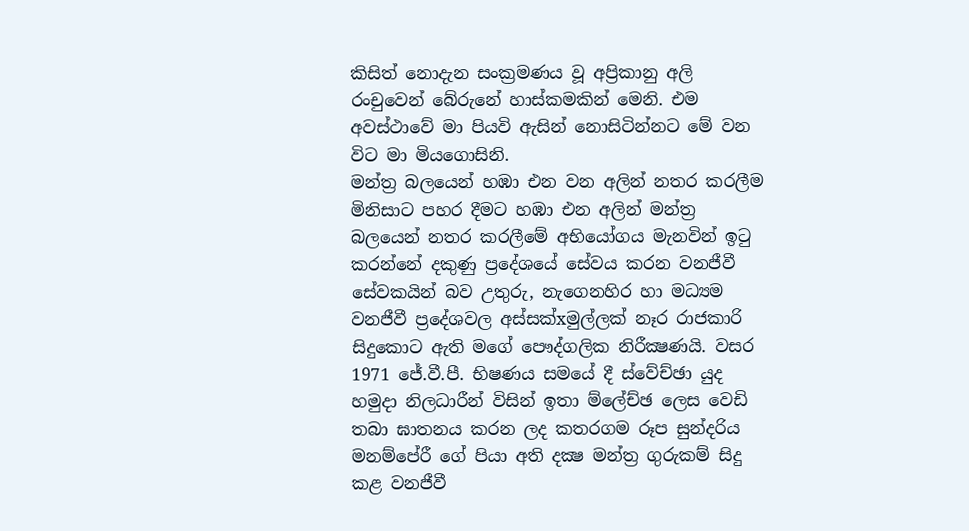කිසිත් නොදැන සංක්‍රමණය වූ අප්‍රිකානු අලි රංචුවෙන් බේරුනේ හාස්කමකින් මෙනි. එම අවස්ථාවේ මා පියවි ඇසින් නොසිටින්නට මේ වන විට මා මියගොසිනි.
මන්ත්‍ර බලයෙන් හඹා එන වන අලින් නතර කරලීම
මිනිසාට පහර දීමට හඹා එන අලින් මන්ත්‍ර බලයෙන් නතර කරලීමේ අභියෝගය මැනවින් ඉටු කරන්නේ දකුණු ප්‍රදේශයේ සේවය කරන වනජීවී සේවකයින් බව උතුරු, නැගෙනහිර හා මධ්‍යම වනජීවී ප්‍රදේශවල අස්සක්xමුල්ලක් නෑර රාජකාරි සිදුකොට ඇති මගේ පෞද්ගලික නිරීක්‍ෂණයි. වසර 1971 ජේ.වී.පී. භිෂණය සමයේ දී ස්වේච්ඡා යුද හමුදා නිලධාරීන් විසින් ඉතා ම්ලේච්ඡ ලෙස වෙඩි තබා ඝාතනය කරන ලද කතරගම රූප සුන්දරිය මනම්පේරී ගේ පියා අති දක්‍ෂ මන්ත්‍ර ගුරුකම් සිදු කළ වනජීවී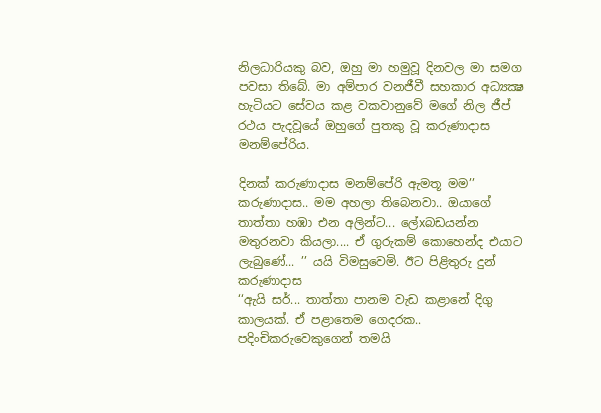නිලධාරියකු බව, ඔහු මා හමුවූ දිනවල මා සමග පවසා තිබේ. මා අම්පාර වනජීවී සහකාර අධ්‍යක්‍ෂ හැටියට සේවය කළ වකවානුවේ මගේ නිල ජීප් රථය පැදවූයේ ඔහුගේ පුතකු වූ කරුණාදාස මනම්පේරිය.

දිනක් කරුණාදාස මනම්පේරි ඇමතූ මම’’ කරුණාදාස.. මම අහලා තිබෙනවා.. ඔයාගේ තාත්තා හඹා එන අලින්ට... ලේxබඩයන්න මතුරනවා කියලා.... ඒ ගුරුකම් කොහෙන්ද එයාට ලැබුණේ... ’’ යයි විමසුවෙමි. ඊට පිළිතුරු දුන් කරුණාදාස
‘‘ඇයි සර්... තාත්තා පානම වැඩ කළානේ දිගු කාලයක්. ඒ පළාතෙම ගෙදරක.. පදිංචිකරුවෙකුගෙන් තමයි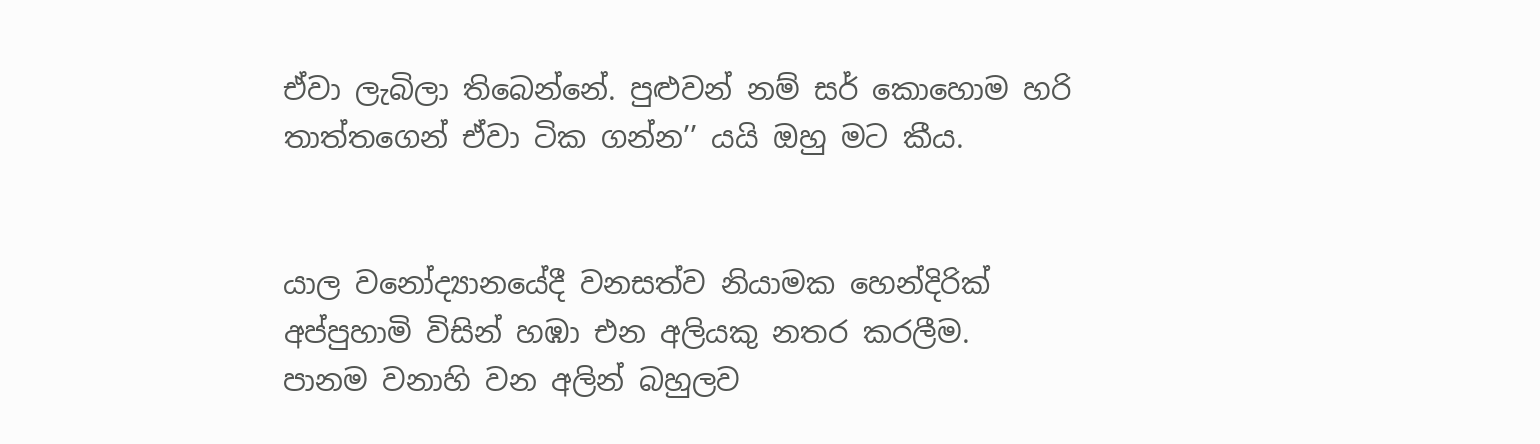ඒවා ලැබිලා තිබෙන්නේ. පුළුවන් නම් සර් කොහොම හරි තාත්තගෙන් ඒවා ටික ගන්න’’ යයි ඔහු මට කීය.


යාල වනෝද්‍යානයේදී වනසත්ව නියාමක හෙන්දිරික් අප්පුහාමි විසින් හඹා එන අලියකු නතර කරලීම.
පානම වනාහි වන අලින් බහුලව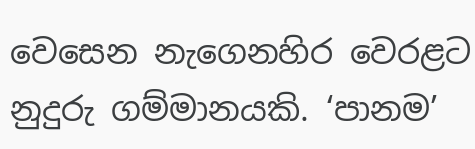වෙසෙන නැගෙනහිර වෙරළට නුදුරු ගම්මානයකි. ‘පානම’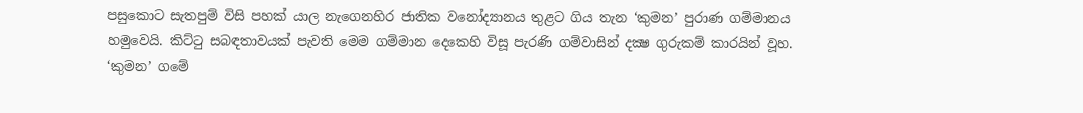පසුකොට සැතපුම් විසි පහක් යාල නැගෙනහිර ජාතික වනෝද්‍යානය තුළට ගිය තැන ‘කුමන’ පුරාණ ගම්මානය හමුවෙයි. කිට්ටු සබඳතාවයක් පැවති මෙම ගම්මාන දෙකෙහි විසූ පැරණි ගම්වාසින් දක්‍ෂ ගුරුකම් කාරයින් වූහ. ‘කුමන’ ගමේ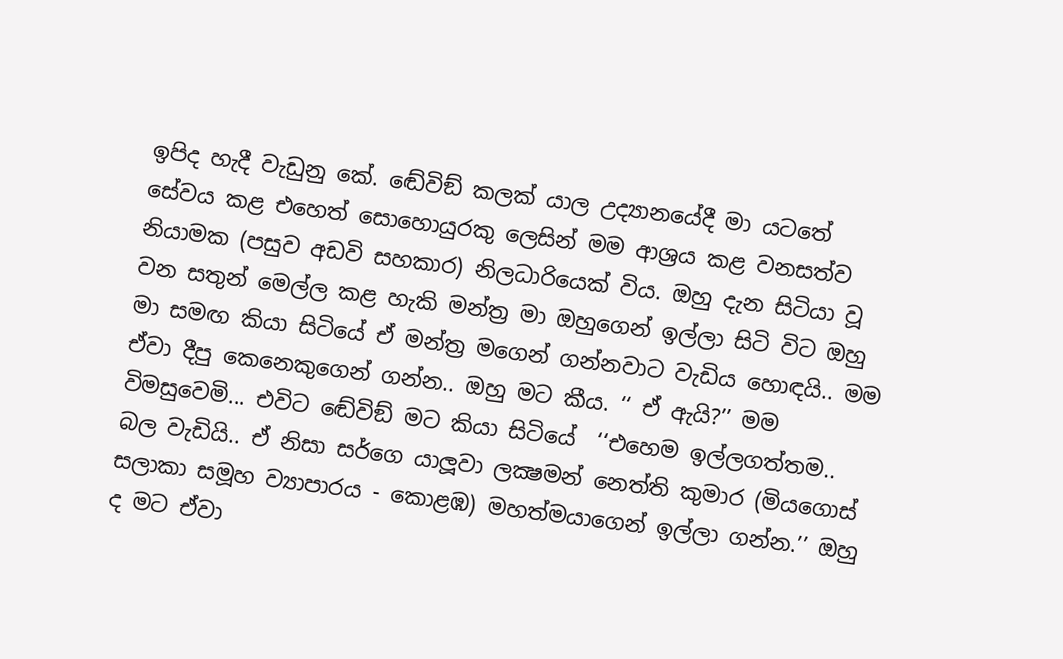ඉපිද හැදී වැඩුනු කේ. ඬේවිඞ් කලක් යාල උද්‍යානයේදී මා යටතේ සේවය කළ එහෙත් සොහොයුරකු ලෙසින් මම ආශ්‍රය කළ වනසත්ව නියාමක (පසුව අඩවි සහකාර) නිලධාරියෙක් විය. ඔහු දැන සිටියා වූ වන සතුන් මෙල්ල කළ හැකි මන්ත්‍ර මා ඔහුගෙන් ඉල්ලා සිටි විට ඔහු මා සමඟ කියා සිටියේ ඒ මන්ත්‍ර මගෙන් ගන්නවාට වැඩිය හොඳයි.. මම ඒවා දීපු කෙනෙකුගෙන් ගන්න.. ඔහු මට කීය. ‘‘ ඒ ඇයි?’’ මම විමසුවෙමි... එවිට ඬේවිඞ් මට කියා සිටියේ  ‘‘එහෙම ඉල්ලගත්තම.. බල වැඩියි.. ඒ නිසා සර්ගෙ යාලූවා ලක්‍ෂමන් නෙත්ති කුමාර (මියගොස් සලාකා සමූහ ව්‍යාපාරය - කොළඹ) මහත්මයාගෙන් ඉල්ලා ගන්න.’’ ඔහු ද මට ඒවා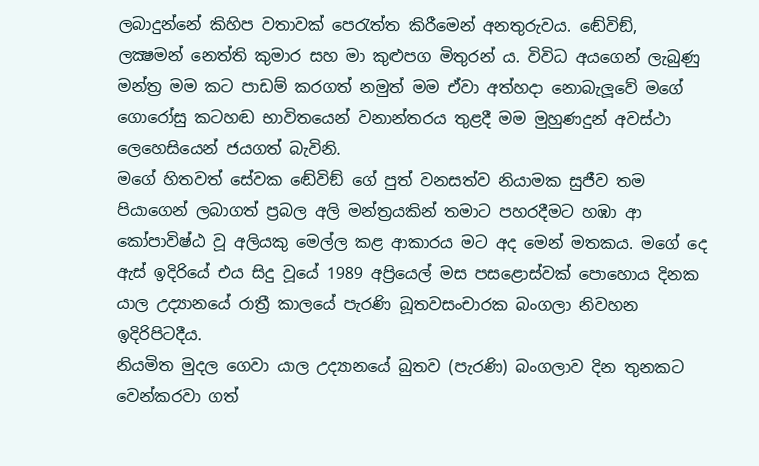ලබාදුන්නේ කිහිප වතාවක් පෙරැත්ත කිරීමෙන් අනතුරුවය. ඬේවිඞ්, ලක්‍ෂමන් නෙත්ති කුමාර සහ මා කුළුපග මිතුරන් ය. විවිධ අයගෙන් ලැබුණු මන්ත්‍ර මම කට පාඩම් කරගත් නමුත් මම ඒවා අත්හදා නොබැලූවේ මගේ ගොරෝසු කටහඬ භාවිතයෙන් වනාන්තරය තුළදී මම මුහුණදුන් අවස්ථා ලෙහෙසියෙන් ජයගත් බැවිනි.
මගේ හිතවත් සේවක ඬේවිඞ් ගේ පුත් වනසත්ව නියාමක සුජීව තම පියාගෙන් ලබාගත් ප්‍රබල අලි මන්ත්‍රයකින් තමාට පහරදීමට හඹා ආ කෝපාවිෂ්ඨ වූ අලියකු මෙල්ල කළ ආකාරය මට අද මෙන් මතකය. මගේ දෙ ඇස් ඉදිරියේ එය සිදු වූයේ 1989 අප්‍රියෙල් මස පසළොස්වක් පොහොය දිනක යාල උද්‍යානයේ රාත්‍රී කාලයේ පැරණි බූතවසංචාරක බංගලා නිවහන ඉදිරිපිටදීය.
නියමිත මුදල ගෙවා යාල උද්‍යානයේ බුතව (පැරණි) බංගලාව දින තුනකට වෙන්කරවා ගත්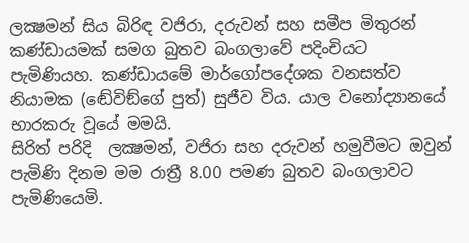ලක්‍ෂමන් සිය බිරිඳ වජිරා, දරුවන් සහ සමීප මිතුරන් කණ්ඩායමක් සමග බුතව බංගලාවේ පදිංචියට පැමිණියහ. කණ්ඩායමේ මාර්ගෝපදේශක වනසත්ව නියාමක (ඬේවිඞ්ගේ පුත්) සුජීව විය. යාල වනෝද්‍යානයේ භාරකරු වූයේ මමයි.
සිරිත් පරිදි  ලක්‍ෂමන්, වජිරා සහ දරුවන් හමුවීමට ඔවුන් පැමිණි දිනම මම රාත්‍රී 8.00 පමණ බුතව බංගලාවට පැමිණියෙමි.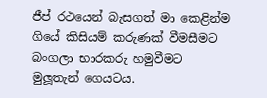ජීප් රථයෙන් බැසගත් මා කෙළින්ම ගියේ කිසියම් කරුණක් වීමසීමට බංගලා භාරකරු හමුවීමට මුලූතැන් ගෙයටය.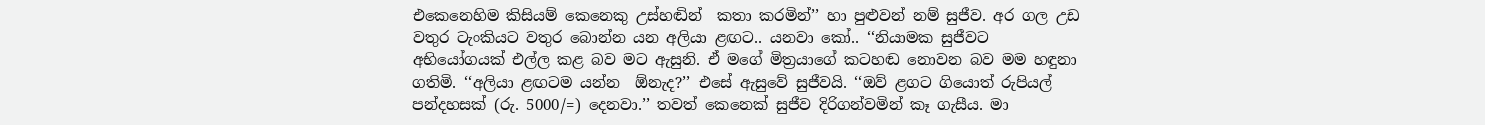එකෙනෙහිම කිසියම් කෙනෙකු උස්හඬින්  කතා කරමින්’’ හා පුළුවන් නම් සුජීව. අර ගල උඩ වතුර ටැංකියට වතුර බොන්න යන අලියා ළඟට.. යනවා කෝ.. ‘‘නියාමක සුජීවට අභියෝගයක් එල්ල කළ බව මට ඇසුනි. ඒ මගේ මිත්‍රයාගේ කටහඬ නොවන බව මම හඳුනා ගතිමි. ‘‘අලියා ළඟටම යන්න  ඕනැද?’’ එසේ ඇසුවේ සුජීවයි. ‘‘ඔව් ළගට ගියොත් රුපියල් පන්දහසක් (රු. 5000/=) දෙනවා.’’ තවත් කෙනෙක් සුජීව දිරිගන්වමින් කෑ ගැසීය. මා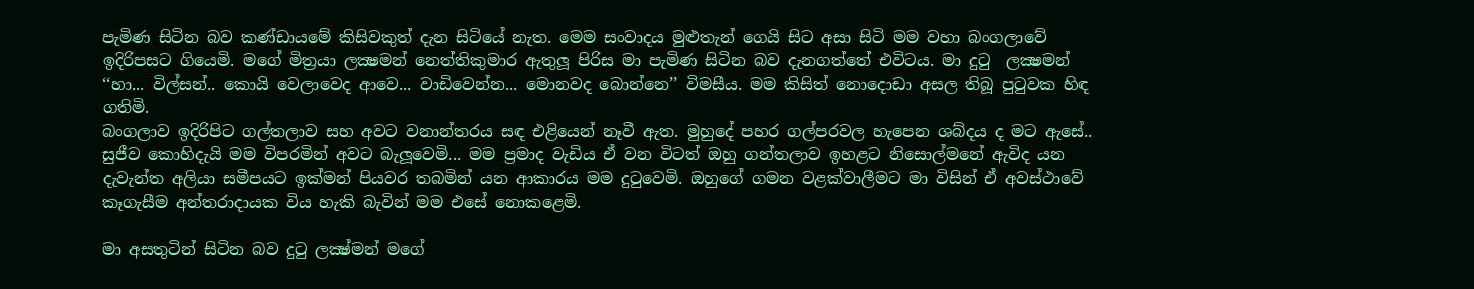පැමිණ සිටින බව කණ්ඩායමේ කිසිවකුත් දැන සිටියේ නැත. මෙම සංවාදය මුළුතැන් ගෙයි සිට අසා සිටි මම වහා බංගලාවේ ඉදිරිපසට ගියෙමි. මගේ මිත්‍රයා ලක්‍ෂමන් නෙත්තිකුමාර ඇතුලූ පිරිස මා පැමිණ සිටින බව දැනගත්තේ එවිටය. මා දුටු  ලක්‍ෂමන් ‘‘හා... විල්සන්.. කොයි වෙලාවෙද ආවෙ... වාඩිවෙන්න... මොනවද බොන්නෙ’’ විමසීය. මම කිසිත් නොදොඩා අසල තිබූ පුටුවක හිඳ ගතිමි.
බංගලාව ඉදිරිපිට ගල්තලාව සහ අවට වනාන්තරය සඳ එළියෙන් නෑවී ඇත. මුහුදේ පහර ගල්පරවල හැපෙන ශබ්දය ද මට ඇසේ.. සුජීව කොහිදැයි මම විපරමින් අවට බැලූවෙමි... මම ප්‍රමාද වැඩිය ඒ වන විටත් ඔහු ගන්තලාව ඉහළට නිසොල්මනේ ඇවිද යන දැවැන්ත අලියා සමීපයට ඉක්මන් පියවර තබමින් යන ආකාරය මම දුටුවෙමි. ඔහුගේ ගමන වළක්වාලීමට මා විසින් ඒ අවස්ථාවේ කෑගැසීම අන්තරාදායක විය හැකි බැවින් මම එසේ නොකළෙමි.

මා අසතුටින් සිටින බව දුටු ලක්‍ෂ්මන් මගේ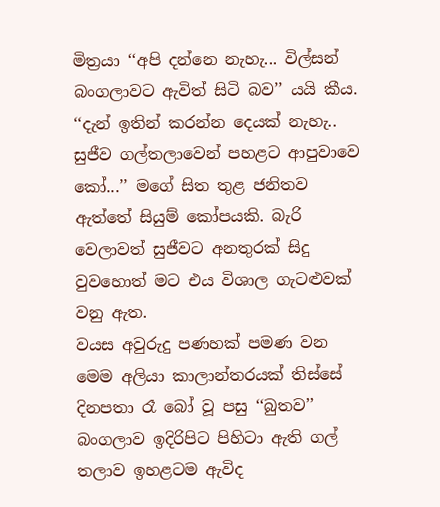මිත්‍රයා ‘‘අපි දන්නෙ නැහැ... විල්සන්  බංගලාවට ඇවිත් සිටි බව’’ යයි කීය.
‘‘දැන් ඉතින් කරන්න දෙයක් නැහැ.. සුජීව ගල්තලාවෙන් පහළට ආපුවාවෙ කෝ...’’ මගේ සිත තුළ ජනිතව ඇත්තේ සියුම් කෝපයකි. බැරි වෙලාවත් සුජීවට අනතුරක් සිදු වුවහොත් මට එය විශාල ගැටළුවක් වනු ඇත.
වයස අවුරුදු පණහක් පමණ වන මෙම අලියා කාලාන්තරයක් තිස්සේ දිනපතා රෑ බෝ වූ පසු ‘‘බුතව’’ බංගලාව ඉදිරිපිට පිහිටා ඇති ගල් තලාව ඉහළටම ඇවිද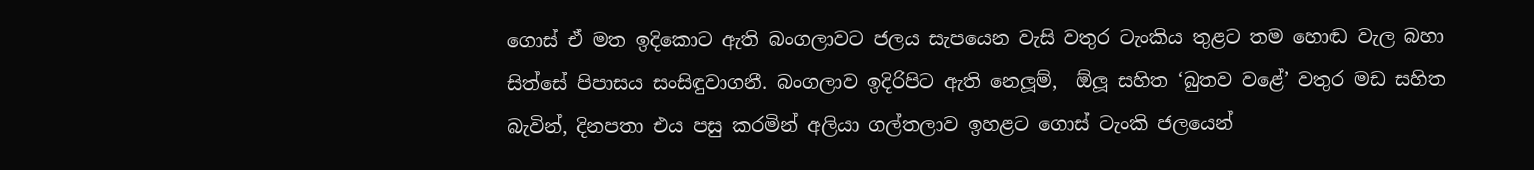ගොස් ඒ මත ඉදිකොට ඇති බංගලාවට ජලය සැපයෙන වැසි වතුර ටැංකිය තුළට තම හොඬ වැල බහා සිත්සේ පිපාසය සංසිඳුවාගනී. බංගලාව ඉදිරිපිට ඇති නෙලූම්,  ඕලූ සහිත ‘බුතව වළේ’ වතුර මඩ සහිත බැවින්, දිනපතා එය පසු කරමින් අලියා ගල්තලාව ඉහළට ගොස් ටැංකි ජලයෙන්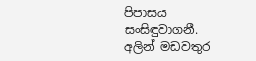පිපාසය සංසිඳුවාගනී. අලින් මඩවතුර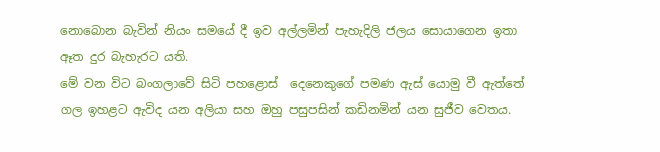නොබොන බැවින් නියං සමයේ දී ඉව අල්ලමින් පැහැදිලි ජලය සොයාගෙන ඉතා ඈත දුර බැහැරට යති.
මේ වන විට බංගලාවේ සිටි පහළොස්  දෙනෙකුගේ පමණ ඇස් යොමු වී ඇත්තේ ගල ඉහළට ඇවිද යන අලියා සහ ඔහු පසුපසින් කඩිනමින් යන සුජීව වෙතය.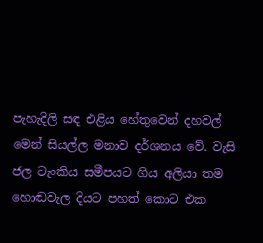පැහැදිලි සඳ එළිය හේතුවෙන් දහවල් මෙන් සියල්ල මනාව දර්ශනය වේ. වැසි ජල ටැංකිය සමීපයට ගිය අලියා තම හොඬවැල දියට පහත් කොට එක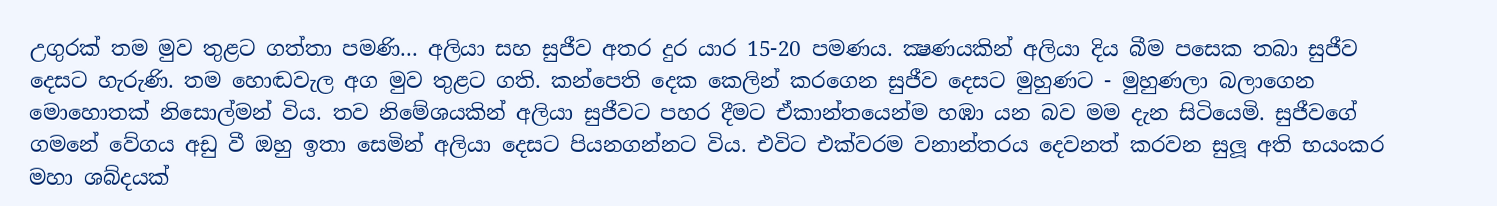උගුරක් තම මුව තුළට ගත්තා පමණි... අලියා සහ සුජීව අතර දුර යාර 15-20 පමණය. ක්‍ෂණයකින් අලියා දිය බීම පසෙක තබා සුජීව දෙසට හැරුණි. තම හොඬවැල අග මුව තුළට ගති. කන්පෙති දෙක කෙලින් කරගෙන සුජීව දෙසට මුහුණට - මුහුණලා බලාගෙන මොහොතක් නිසොල්මන් විය. තව නිමේශයකින් අලියා සුජීවට පහර දීමට ඒකාන්තයෙන්ම හඹා යන බව මම දැන සිටියෙමි. සුජීවගේ ගමනේ වේගය අඩු වී ඔහු ඉතා සෙමින් අලියා දෙසට පියනගන්නට විය. එවිට එක්වරම වනාන්තරය දෙවනත් කරවන සුලූ අති භයංකර මහා ශබ්දයක්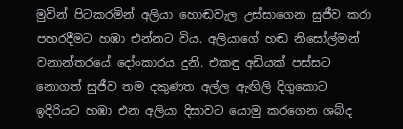මුවින් පිටකරමින් අලියා හොඬවැල උස්සාගෙන සුජීව කරා පහරදීමට හඹා එන්නට විය. අලියාගේ හඬ නිසෝල්මන් වනාන්තරයේ දෝංකාරය දුනි. එකඳු අඩියක් පස්සට නොගත් සුජීව තම දකුණත අල්ල ඇඟිලි දිගුකොට ඉදිරියට හඹා එන අලියා දිසාවට යොමු කරගෙන ශබ්ද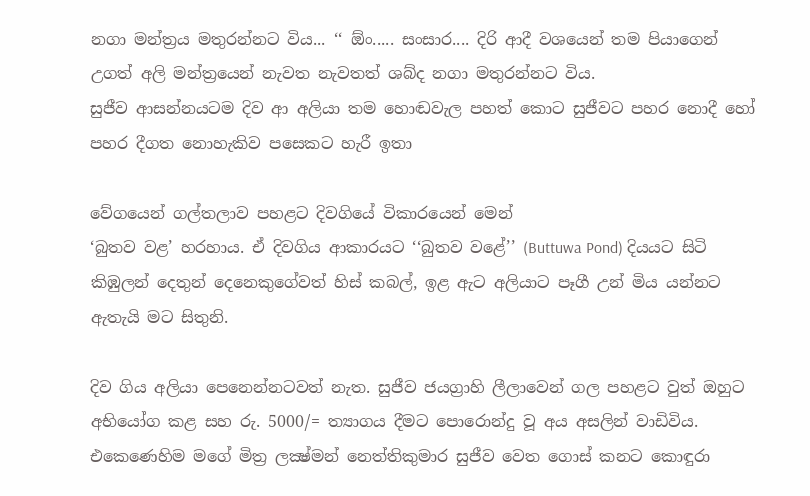නගා මන්ත්‍රය මතුරන්නට විය... ‘‘ ඕං..... සංසාර.... දිරි ආදී වශයෙන් තම පියාගෙන් උගත් අලි මන්ත්‍රයෙන් නැවත නැවතත් ශබ්ද නගා මතුරන්නට විය.
සුජීව ආසන්නයටම දිව ආ අලියා තම හොඬවැල පහත් කොට සුජීවට පහර නොදී හෝ පහර දීගත නොහැකිව පසෙකට හැරී ඉතා

වේගයෙන් ගල්තලාව පහළට දිවගියේ විකාරයෙන් මෙන්
‘බුතව වළ’ හරහාය. ඒ දිවගිය ආකාරයට ‘‘බුතව වළේ’’ (Buttuwa Pond) දියයට සිටි කිඹුලන් දෙතුන් දෙනෙකුගේවත් හිස් කබල්, ඉළ ඇට අලියාට පෑගී උන් මිය යන්නට ඇතැයි මට සිතුනි.

දිව ගිය අලියා පෙනෙන්නටවත් නැත. සුජීව ජයග්‍රාහි ලීලාවෙන් ගල පහළට වුත් ඔහුට අභියෝග කළ සහ රු. 5000/= ත්‍යාගය දීමට පොරොන්දු වූ අය අසලින් වාඩිවිය. එකෙණෙහිම මගේ මිත්‍ර ලක්‍ෂ්මන් නෙත්තිකුමාර සුජීව වෙත ගොස් කනට කොඳුරා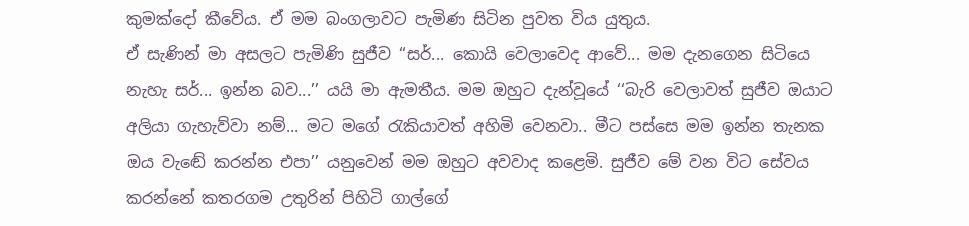කුමක්දෝ කීවේය. ඒ මම බංගලාවට පැමිණ සිටින පුවත විය යුතුය.
ඒ සැණින් මා අසලට පැමිණි සුජීව ‘‘සර්... කොයි වෙලාවෙද ආවේ... මම දැනගෙන සිටියෙ නැහැ සර්... ඉන්න බව...’’ යයි මා ඇමතීය. මම ඔහුට දැන්වූයේ ‘‘බැරි වෙලාවත් සුජීව ඔයාට අලියා ගැහැව්වා නම්... මට මගේ රැකියාවත් අහිමි වෙනවා.. මීට පස්සෙ මම ඉන්න තැනක ඔය වැඬේ කරන්න එපා’’ යනුවෙන් මම ඔහුට අවවාද කළෙමි. සුජීව මේ වන විට සේවය කරන්නේ කතරගම උතුරින් පිහිටි ගාල්ගේ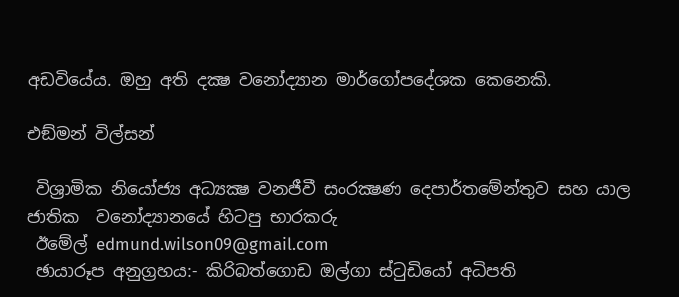අඩවියේය. ඔහු අති දක්‍ෂ වනෝද්‍යාන මාර්ගෝපදේශක කෙනෙකි.

එඞ්මන් විල්සන්

 විශ්‍රාමික නියෝජ්‍ය අධ්‍යක්‍ෂ වනජීවී සංරක්‍ෂණ දෙපාර්තමේන්තුව සහ යාල ජාතික  වනෝද්‍යානයේ හිටපු භාරකරු
 ඊමේල් edmund.wilson09@gmail.com
 ඡායාරූප අනුග්‍රහය:- කිරිබත්ගොඩ ඔල්ගා ස්ටුඩියෝ අධිපති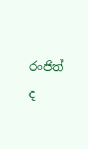රංජිත් ද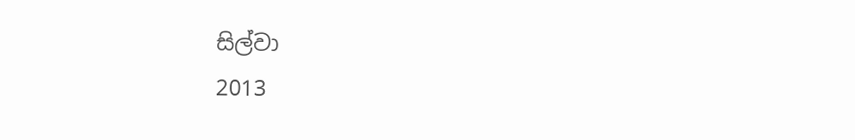සිල්වා
2013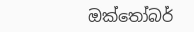ඔක්තෝබර්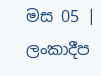මස 05 | ලංකාදීප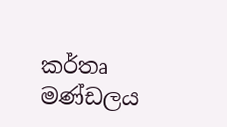කර්තෘ මණ්ඩලය